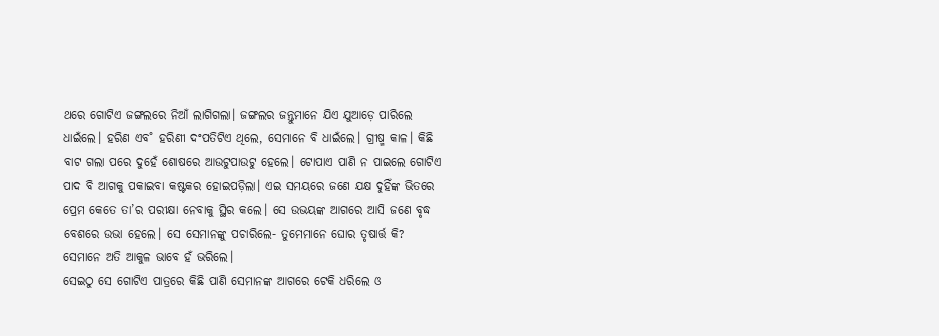ଥରେ ଗୋଟିଏ ଜଙ୍ଗଲରେ ନିଆଁ ଲାଗିଗଲା। ଜଙ୍ଗଲର ଜନ୍ତୁମାନେ ଯିଏ ଯୁଆଡ଼େ ପାରିଲେ ଧାଇଁଲେ। ହରିଣ ଏବ˚ ହରିଣୀ ଦଂପତିଟିଏ ଥିଲେ, ସେମାନେ ବି ଧାଇଁଲେ। ଗ୍ରୀଷ୍ମ କାଳ। କିଛି ବାଟ ଗଲା ପରେ ଦୁହେଁ ଶୋଷରେ ଆଉଟୁପାଉଟୁ ହେଲେ। ଟୋପାଏ ପାଣି ନ ପାଇଲେ ଗୋଟିଏ ପାଦ ବି ଆଗକୁ ପକାଇବା କଷ୍ଟକର ହୋଇପଡ଼ିଲା। ଏଇ ସମୟରେ ଜଣେ ଯକ୍ଷ ଦୁହିଁଙ୍କ ଭିତରେ ପ୍ରେମ କେତେ ତା’ର ପରୀକ୍ଷା ନେବାକୁ ସ୍ଥିର କଲେ। ସେ ଉଭୟଙ୍କ ଆଗରେ ଆସି ଜଣେ ବୃଦ୍ଧ ବେଶରେ ଉଭା ହେଲେ। ସେ ସେମାନଙ୍କୁ ପଚାରିଲେ- ତୁମେମାନେ ଘୋର ତୃଷାର୍ତ୍ତ କି?
ସେମାନେ ଅତି ଆକୁଳ ଭାବେ ହଁ ଭରିଲେ।
ସେଇଠୁ ସେ ଗୋଟିଏ ପାତ୍ରରେ କିଛି ପାଣି ସେମାନଙ୍କ ଆଗରେ ଟେକି ଧରିଲେ ଓ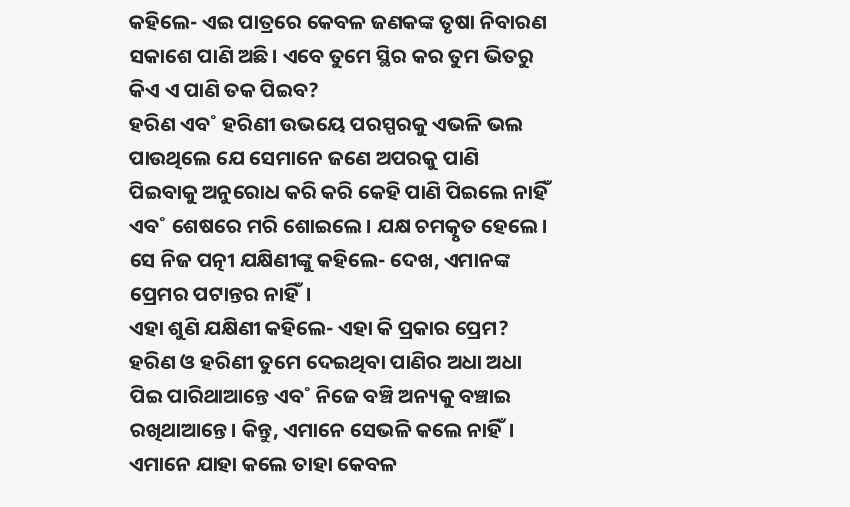କହିଲେ- ଏଇ ପାତ୍ରରେ କେବଳ ଜଣକଙ୍କ ତୃଷା ନିବାରଣ ସକାଶେ ପାଣି ଅଛି। ଏବେ ତୁମେ ସ୍ଥିର କର ତୁମ ଭିତରୁ କିଏ ଏ ପାଣି ତକ ପିଇବ?
ହରିଣ ଏବ˚ ହରିଣୀ ଉଭୟେ ପରସ୍ପରକୁ ଏଭଳି ଭଲ ପାଉଥିଲେ ଯେ ସେମାନେ ଜଣେ ଅପରକୁ ପାଣି ପିଇବାକୁ ଅନୁରୋଧ କରି କରି କେହି ପାଣି ପିଇଲେ ନାହିଁ ଏବ˚ ଶେଷରେ ମରି ଶୋଇଲେ। ଯକ୍ଷ ଚମତ୍କୃତ ହେଲେ। ସେ ନିଜ ପତ୍ନୀ ଯକ୍ଷିଣୀଙ୍କୁ କହିଲେ- ଦେଖ, ଏମାନଙ୍କ ପ୍ରେମର ପଟାନ୍ତର ନାହିଁ।
ଏହା ଶୁଣି ଯକ୍ଷିଣୀ କହିଲେ- ଏହା କି ପ୍ରକାର ପ୍ରେମ? ହରିଣ ଓ ହରିଣୀ ତୁମେ ଦେଇଥିବା ପାଣିର ଅଧା ଅଧା ପିଇ ପାରିଥାଆନ୍ତେ ଏବ˚ ନିଜେ ବଞ୍ଚି ଅନ୍ୟକୁ ବଞ୍ଚାଇ ରଖିଥାଆନ୍ତେ। କିନ୍ତୁ, ଏମାନେ ସେଭଳି କଲେ ନାହିଁ। ଏମାନେ ଯାହା କଲେ ତାହା କେବଳ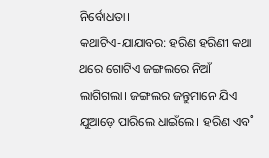ନିର୍ବୋଧତା।
କଥାଟିଏ-ଯାଯାବର: ହରିଣ ହରିଣୀ କଥା
ଥରେ ଗୋଟିଏ ଜଙ୍ଗଲରେ ନିଆଁ ଲାଗିଗଲା। ଜଙ୍ଗଲର ଜନ୍ତୁମାନେ ଯିଏ ଯୁଆଡ଼େ ପାରିଲେ ଧାଇଁଲେ। ହରିଣ ଏବ˚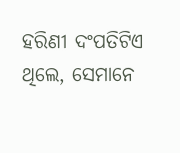ହରିଣୀ ଦଂପତିଟିଏ ଥିଲେ, ସେମାନେ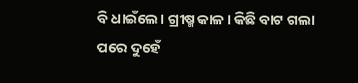ବି ଧାଇଁଲେ। ଗ୍ରୀଷ୍ମ କାଳ। କିଛି ବାଟ ଗଲା ପରେ ଦୁହେଁ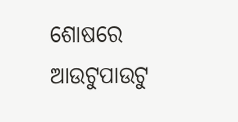ଶୋଷରେ ଆଉଟୁପାଉଟୁ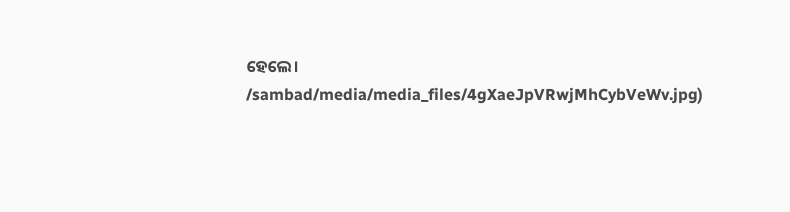ହେଲେ।
/sambad/media/media_files/4gXaeJpVRwjMhCybVeWv.jpg)